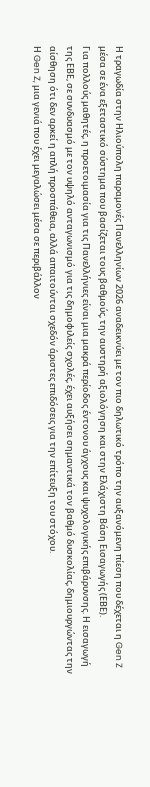Η τραγωδία στην Ηλιούπολη παραμονές Πανελληνίων 2026 αναδεικνύει με τον πιο δηλωτικό τρόπο την αυξανόμενη πίεση που δέχεται η Gen Z μέσα σε ένα εξεταστικό σύστημα που βασίζεται τους βαθμούς, την αυστηρή αξιολόγηση και στην Ελάχιστη Βάση Εισαγωγής (ΕΒΕ).
Για πολλούς μαθητές, η προετοιμασία για τις Πανελλήνιες είναι μια μακρά περίοδος έντονου άγχους και ψυχολογικής επιβάρυνσης. Η εισαγωγή της ΕΒΕ, σε συνδυασμό με τον υψηλό ανταγωνισμό για τις δημοφιλείς σχολές, έχει αυξήσει σημαντικά τον βαθμό δυσκολίας, δημιουργώντας την αίσθηση ότι δεν αρκεί η απλή προσπάθεια, αλλά απαιτούνται σχεδόν άριστες επιδόσεις για την επίτευξη του στόχου.
Η Gen Z, μια γενιά που έχει μεγαλώσει μέσα σε περιβάλλον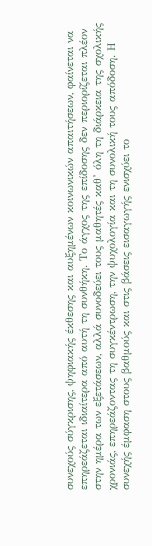συνεχούς σύγκρισης, ψηφιακής έκθεσης και αυξημένων κοινωνικών απαιτήσεων, φαίνεται να επηρεάζεται ιδιαίτερα από αυτή τη συνθήκη. Το άγχος της επίδοσης δεν περιορίζεται πλέον στην ημέρα των εξετάσεων, αλλά συνοδεύει τους μαθητές καθ’ όλη τη διάρκεια της σχολικής χρονιάς, επηρεάζοντας τη συγκέντρωση, την ψυχολογία και τη συνολική τους απόδοση. Η συνεχής έμφαση στους βαθμούς και στις βάσεις εισαγωγής ενισχύει το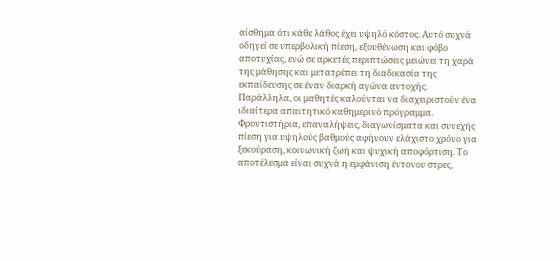αίσθημα ότι κάθε λάθος έχει υψηλό κόστος. Αυτό συχνά οδηγεί σε υπερβολική πίεση, εξουθένωση και φόβο αποτυχίας, ενώ σε αρκετές περιπτώσεις μειώνει τη χαρά της μάθησης και μετατρέπει τη διαδικασία της εκπαίδευσης σε έναν διαρκή αγώνα αντοχής.
Παράλληλα, οι μαθητές καλούνται να διαχειριστούν ένα ιδιαίτερα απαιτητικό καθημερινό πρόγραμμα. Φροντιστήρια, επαναλήψεις, διαγωνίσματα και συνεχής πίεση για υψηλούς βαθμούς αφήνουν ελάχιστο χρόνο για ξεκούραση, κοινωνική ζωή και ψυχική αποφόρτιση. Το αποτέλεσμα είναι συχνά η εμφάνιση έντονου στρες,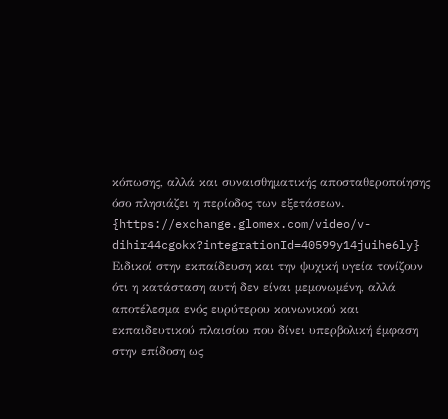κόπωσης, αλλά και συναισθηματικής αποσταθεροποίησης όσο πλησιάζει η περίοδος των εξετάσεων.
{https://exchange.glomex.com/video/v-dihir44cgokx?integrationId=40599y14juihe6ly}
Ειδικοί στην εκπαίδευση και την ψυχική υγεία τονίζουν ότι η κατάσταση αυτή δεν είναι μεμονωμένη, αλλά αποτέλεσμα ενός ευρύτερου κοινωνικού και εκπαιδευτικού πλαισίου που δίνει υπερβολική έμφαση στην επίδοση ως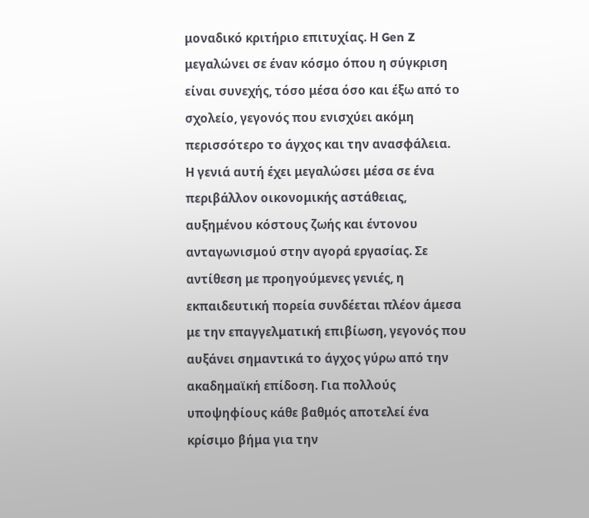μοναδικό κριτήριο επιτυχίας. Η Gen Z μεγαλώνει σε έναν κόσμο όπου η σύγκριση είναι συνεχής, τόσο μέσα όσο και έξω από το σχολείο, γεγονός που ενισχύει ακόμη περισσότερο το άγχος και την ανασφάλεια.
Η γενιά αυτή έχει μεγαλώσει μέσα σε ένα περιβάλλον οικονομικής αστάθειας, αυξημένου κόστους ζωής και έντονου ανταγωνισμού στην αγορά εργασίας. Σε αντίθεση με προηγούμενες γενιές, η εκπαιδευτική πορεία συνδέεται πλέον άμεσα με την επαγγελματική επιβίωση, γεγονός που αυξάνει σημαντικά το άγχος γύρω από την ακαδημαϊκή επίδοση. Για πολλούς υποψηφίους κάθε βαθμός αποτελεί ένα κρίσιμο βήμα για την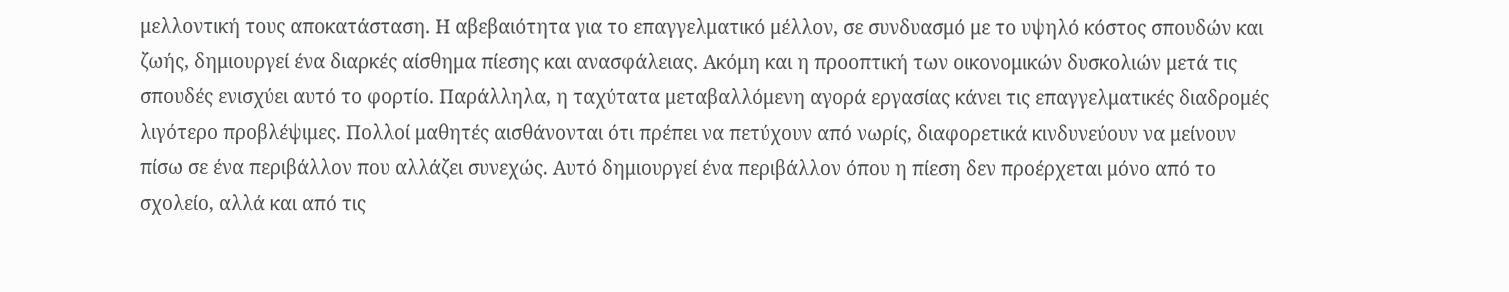μελλοντική τους αποκατάσταση. Η αβεβαιότητα για το επαγγελματικό μέλλον, σε συνδυασμό με το υψηλό κόστος σπουδών και ζωής, δημιουργεί ένα διαρκές αίσθημα πίεσης και ανασφάλειας. Ακόμη και η προοπτική των οικονομικών δυσκολιών μετά τις σπουδές ενισχύει αυτό το φορτίο. Παράλληλα, η ταχύτατα μεταβαλλόμενη αγορά εργασίας κάνει τις επαγγελματικές διαδρομές λιγότερο προβλέψιμες. Πολλοί μαθητές αισθάνονται ότι πρέπει να πετύχουν από νωρίς, διαφορετικά κινδυνεύουν να μείνουν πίσω σε ένα περιβάλλον που αλλάζει συνεχώς. Αυτό δημιουργεί ένα περιβάλλον όπου η πίεση δεν προέρχεται μόνο από το σχολείο, αλλά και από τις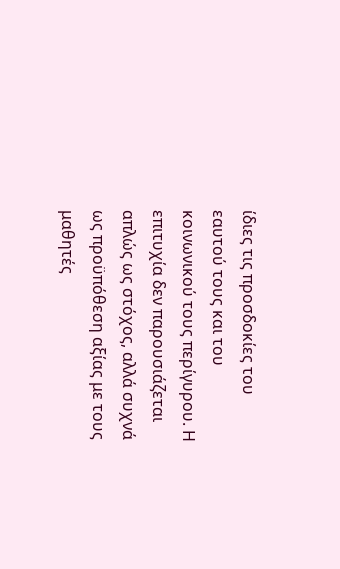ίδιες τις προσδοκίες του εαυτού τους και του κοινωνικού τους περίγυρου. Η επιτυχία δεν παρουσιάζεται απλώς ως στόχος, αλλά συχνά ως προϋπόθεση αξίας με τους μαθητές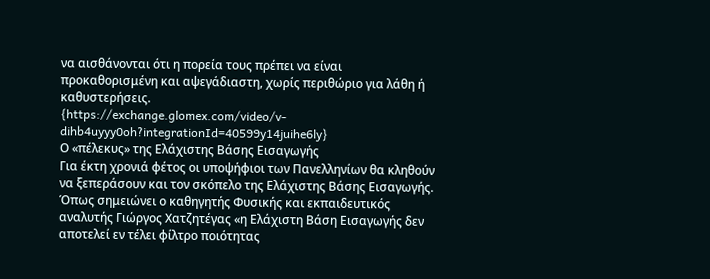να αισθάνονται ότι η πορεία τους πρέπει να είναι προκαθορισμένη και αψεγάδιαστη, χωρίς περιθώριο για λάθη ή καθυστερήσεις.
{https://exchange.glomex.com/video/v-dihb4uyyy0oh?integrationId=40599y14juihe6ly}
Ο «πέλεκυς» της Ελάχιστης Βάσης Εισαγωγής
Για έκτη χρονιά φέτος οι υποψήφιοι των Πανελληνίων θα κληθούν να ξεπεράσουν και τον σκόπελο της Ελάχιστης Βάσης Εισαγωγής. Όπως σημειώνει ο καθηγητής Φυσικής και εκπαιδευτικός αναλυτής Γιώργος Χατζητέγας «η Ελάχιστη Βάση Εισαγωγής δεν αποτελεί εν τέλει φίλτρο ποιότητας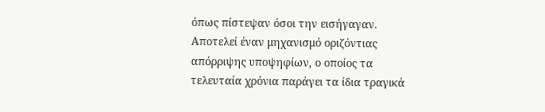όπως πίστεψαν όσοι την εισήγαγαν. Αποτελεί έναν μηχανισμό οριζόντιας απόρριψης υποψηφίων, ο οποίος τα τελευταία χρόνια παράγει τα ίδια τραγικά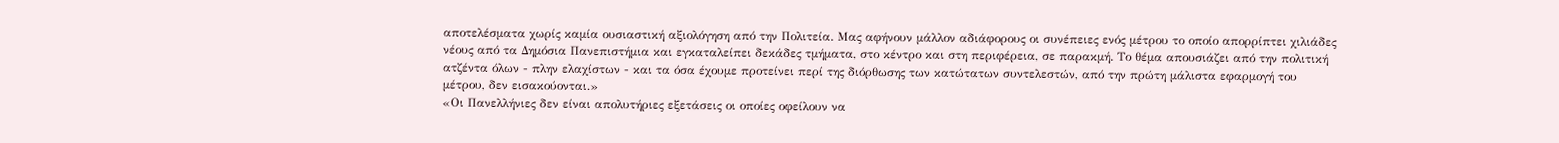αποτελέσματα χωρίς καμία ουσιαστική αξιολόγηση από την Πολιτεία. Μας αφήνουν μάλλον αδιάφορους οι συνέπειες ενός μέτρου το οποίο απορρίπτει χιλιάδες νέους από τα Δημόσια Πανεπιστήμια και εγκαταλείπει δεκάδες τμήματα, στο κέντρο και στη περιφέρεια, σε παρακμή. Το θέμα απουσιάζει από την πολιτική ατζέντα όλων - πλην ελαχίστων - και τα όσα έχουμε προτείνει περί της διόρθωσης των κατώτατων συντελεστών, από την πρώτη μάλιστα εφαρμογή του μέτρου, δεν εισακούονται.»
«Οι Πανελλήνιες δεν είναι απολυτήριες εξετάσεις οι οποίες οφείλουν να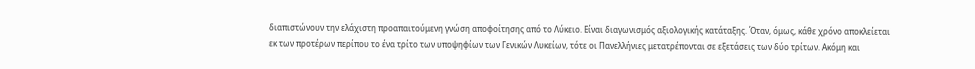διαπιστώνουν την ελάχιστη προαπαιτούμενη γνώση αποφοίτησης από το Λύκειο. Είναι διαγωνισμός αξιολογικής κατάταξης. Όταν, όμως, κάθε χρόνο αποκλείεται εκ των προτέρων περίπου το ένα τρίτο των υποψηφίων των Γενικών Λυκείων, τότε οι Πανελλήνιες μετατρέπονται σε εξετάσεις των δύο τρίτων. Ακόμη και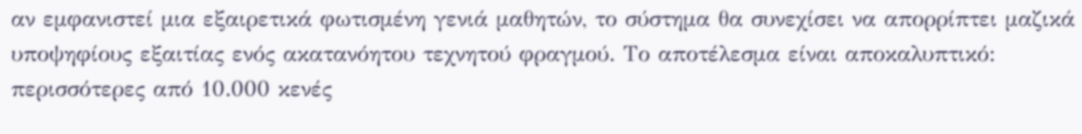αν εμφανιστεί μια εξαιρετικά φωτισμένη γενιά μαθητών, το σύστημα θα συνεχίσει να απορρίπτει μαζικά υποψηφίους εξαιτίας ενός ακατανόητου τεχνητού φραγμού. Το αποτέλεσμα είναι αποκαλυπτικό: περισσότερες από 10.000 κενές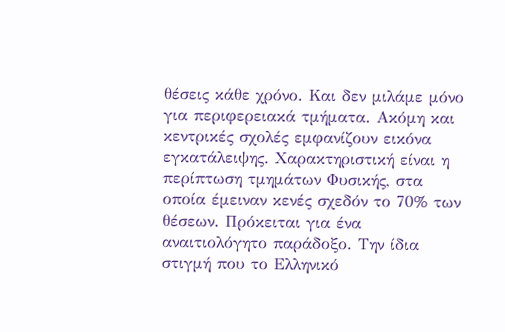θέσεις κάθε χρόνο. Και δεν μιλάμε μόνο για περιφερειακά τμήματα. Ακόμη και κεντρικές σχολές εμφανίζουν εικόνα εγκατάλειψης. Χαρακτηριστική είναι η περίπτωση τμημάτων Φυσικής, στα οποία έμειναν κενές σχεδόν το 70% των θέσεων. Πρόκειται για ένα αναιτιολόγητο παράδοξο. Την ίδια στιγμή που το Ελληνικό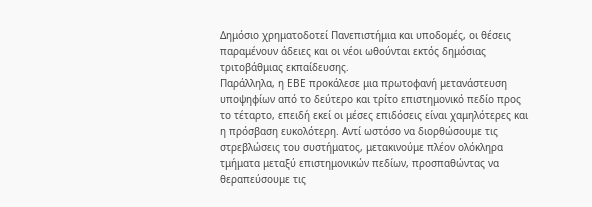Δημόσιο χρηματοδοτεί Πανεπιστήμια και υποδομές, οι θέσεις παραμένουν άδειες και οι νέοι ωθούνται εκτός δημόσιας τριτοβάθμιας εκπαίδευσης.
Παράλληλα, η ΕΒΕ προκάλεσε μια πρωτοφανή μετανάστευση υποψηφίων από το δεύτερο και τρίτο επιστημονικό πεδίο προς το τέταρτο, επειδή εκεί οι μέσες επιδόσεις είναι χαμηλότερες και η πρόσβαση ευκολότερη. Αντί ωστόσο να διορθώσουμε τις στρεβλώσεις του συστήματος, μετακινούμε πλέον ολόκληρα τμήματα μεταξύ επιστημονικών πεδίων, προσπαθώντας να θεραπεύσουμε τις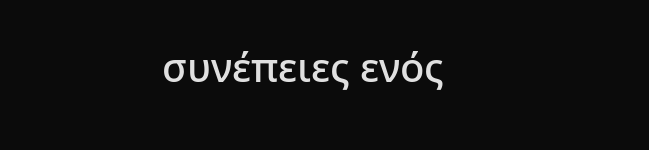συνέπειες ενός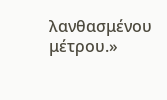λανθασμένου μέτρου.»